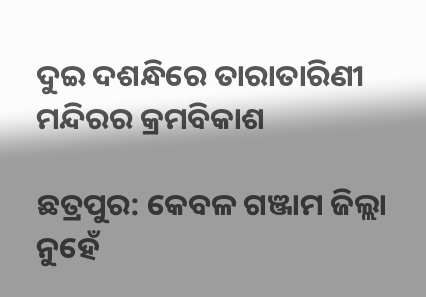ଦୁଇ ଦଶନ୍ଧିରେ ତାରାତାରିଣୀ ମନ୍ଦିରର କ୍ରମବିକାଶ

ଛତ୍ରପୁର: କେବଳ ଗଞ୍ଜାମ ଜିଲ୍ଲା ନୁହେଁ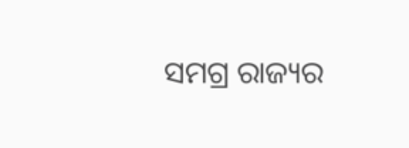ସମଗ୍ର ରାଜ୍ୟର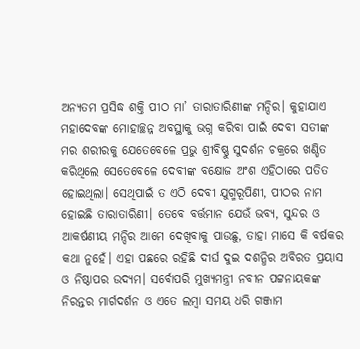ଅନ୍ୟତମ ପ୍ରସିଦ୍ଧ ଶକ୍ତି ପୀଠ ମା’ ତାରାତାରିଣୀଙ୍କ ମନ୍ଦିର। କୁହାଯାଏ ମହାଦେବଙ୍କ ମୋହାଚ୍ଛନ୍ନ ଅବସ୍ଥାକୁ ଭଗ୍ନ କରିବା ପାଇଁ ଦେବୀ ସତୀଙ୍କ ମର ଶରୀରକୁ ଯେତେବେଳେ ପ୍ରଭୁ ଶ୍ରୀବିଷ୍ଣୁ ସୁଦର୍ଶନ ଚକ୍ରରେ ଖଣ୍ଡିତ କରିଥିଲେ ସେତେବେଳେ ଦେବୀଙ୍କ ବକ୍ଷୋଜ ଅଂଶ ଏହିଠାରେ ପତିତ ହୋଇଥିଲା। ସେଥିପାଇଁ ତ ଏଠି ଦେବୀ ଯୁଗ୍ମରୂପିଣୀ, ପୀଠର ନାମ ହୋଇଛି ତାରାତାରିଣୀ। ତେବେ ବର୍ତ୍ତମାନ ଯେଉଁ ଭବ୍ୟ, ସୁନ୍ଦର ଓ ଆକର୍ଷଣୀୟ ମନ୍ଦିର ଆମେ ଦେଖିବାକୁ ପାଉଛୁ, ତାହା ମାସେ କି ବର୍ଷକର କଥା ନୁହେଁ। ଏହା ପଛରେ ରହିଛି ଦୀର୍ଘ ଦୁଇ ଦଶନ୍ଧିର ଅବିରତ ପ୍ରୟାସ ଓ ନିଷ୍ଠାପର ଉଦ୍ୟମ। ସର୍ବୋପରି ମୁଖ୍ୟମନ୍ତ୍ରୀ ନବୀନ ପଟ୍ଟନାୟକଙ୍କ ନିରନ୍ତର ମାର୍ଗଦର୍ଶନ ଓ ଏତେ ଲମ୍ବା ସମୟ ଧରି ଗଞ୍ଜାମ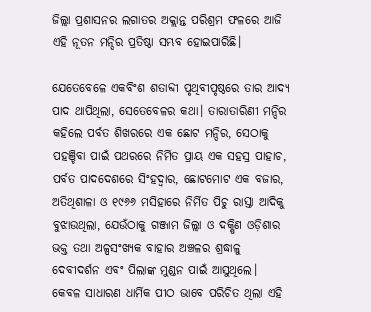ଜିଲ୍ଲା ପ୍ରଶାସନର ଲଗାତର ଅକ୍ଲାନ୍ତ ପରିଶ୍ରମ ଫଳରେ ଆଜି ଏହି ନୂତନ ମନ୍ଦିର ପ୍ରତିଷ୍ଠା ସମ୍ଭବ ହୋଇପାରିଛି।

ଯେତେବେଳେ ଏକବିଂଶ ଶତାବ୍ଦୀ ପୃଥିବୀପୃଷ୍ଠରେ ତାର ଆଦ୍ୟ ପାଦ ଥାପିଥିଲା, ସେତେବେଳର କଥା। ତାରାତାରିଣୀ ମନ୍ଦିର କହିଲେ ପର୍ବତ ଶିଖରରେ ଏକ ଛୋଟ ମନ୍ଦିର, ସେଠାକୁ ପହଞ୍ଚିବା ପାଇଁ ପଥରରେ ନିର୍ମିତ ପ୍ରାୟ ଏକ ସହସ୍ର ପାହାଚ, ପର୍ବତ ପାଦଦେଶରେ ସିଂହଦ୍ଵାର, ଛୋଟମୋଟ ଏକ ବଜାର, ଅତିଥିଶାଳା ଓ ୧୯୬୬ ମସିହାରେ ନିର୍ମିତ ପିଚୁ ରାସ୍ତା ଆଦିକୁ ବୁଝାଉଥିଲା, ଯେଉଁଠାକୁ ଗଞ୍ଜାମ ଜିଲ୍ଲା ଓ ଦକ୍ଷିଣ ଓଡ଼ିଶାର ଭକ୍ତ ତଥା ଅଳ୍ପସଂଖ୍ୟକ ବାହାର ଅଞ୍ଚଳର ଶ୍ରଦ୍ଧାଳୁ ଦେବୀଦର୍ଶନ ଏବଂ ପିଲାଙ୍କ ମୁଣ୍ଡନ ପାଇଁ ଆସୁଥିଲେ। କେବଳ ସାଧାରଣ ଧାର୍ମିକ ପୀଠ ଭାବେ ପରିଚିତ ଥିଲା ଏହି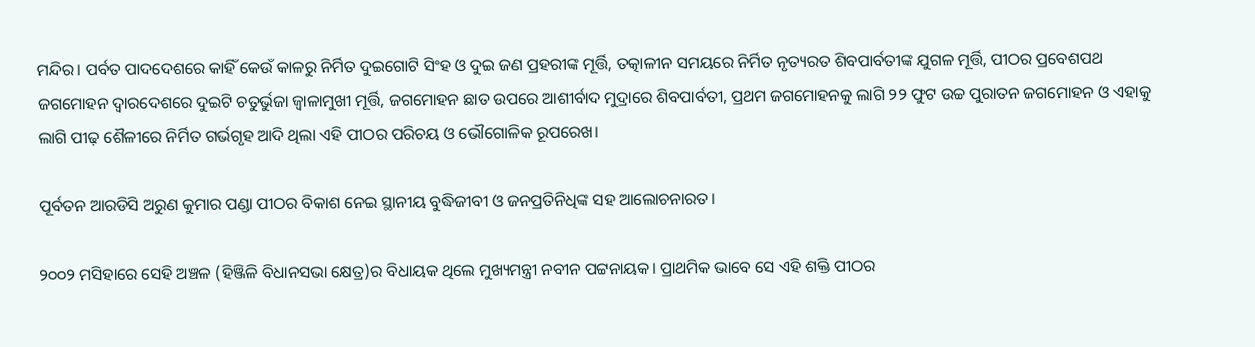ମନ୍ଦିର। ପର୍ବତ ପାଦଦେଶରେ କାହିଁ କେଉଁ କାଳରୁ ନିର୍ମିତ ଦୁଇଗୋଟି ସିଂହ ଓ ଦୁଇ ଜଣ ପ୍ରହରୀଙ୍କ ମୂର୍ତ୍ତି, ତତ୍କାଳୀନ ସମୟରେ ନିର୍ମିତ ନୃତ୍ୟରତ ଶିବପାର୍ବତୀଙ୍କ ଯୁଗଳ ମୂର୍ତ୍ତି, ପୀଠର ପ୍ରବେଶପଥ ଜଗମୋହନ ଦ୍ଵାରଦେଶରେ ଦୁଇଟି ଚତୁର୍ଭୁଜା ଜ୍ଵାଳାମୁଖୀ ମୂର୍ତ୍ତି, ଜଗମୋହନ ଛାତ ଉପରେ ଆଶୀର୍ବାଦ ମୁଦ୍ରାରେ ଶିବପାର୍ବତୀ, ପ୍ରଥମ ଜଗମୋହନକୁ ଲାଗି ୨୨ ଫୁଟ ଉଚ୍ଚ ପୁରାତନ ଜଗମୋହନ ଓ ଏହାକୁ ଲାଗି ପୀଢ଼ ଶୈଳୀରେ ନିର୍ମିତ ଗର୍ଭଗୃହ ଆଦି ଥିଲା ଏହି ପୀଠର ପରିଚୟ ଓ ଭୌଗୋଳିକ ରୂପରେଖ।

ପୂର୍ବତନ ଆରଡିସି ଅରୁଣ କୁମାର ପଣ୍ଡା ପୀଠର ବିକାଶ ନେଇ ସ୍ଥାନୀୟ ବୁଦ୍ଧିଜୀବୀ ଓ ଜନପ୍ରତିନିଧିଙ୍କ ସହ ଆଲୋଚନାରତ।

୨୦୦୨ ମସିହାରେ ସେହି ଅଞ୍ଚଳ (ହିଞ୍ଜିଳି ବିଧାନସଭା କ୍ଷେତ୍ର)ର ବିଧାୟକ ଥିଲେ ମୁଖ୍ୟମନ୍ତ୍ରୀ ନବୀନ ପଟ୍ଟନାୟକ। ପ୍ରାଥମିକ ଭାବେ ସେ ଏହି ଶକ୍ତି ପୀଠର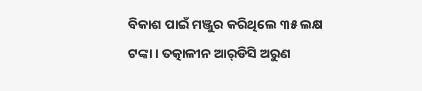ବିକାଶ ପାଇଁ ମଞ୍ଜୁର କରିଥିଲେ ୩୫ ଲକ୍ଷ ଟଙ୍କା। ତତ୍କାଳୀନ ଆର୍‌ଡିସି ଅରୁଣ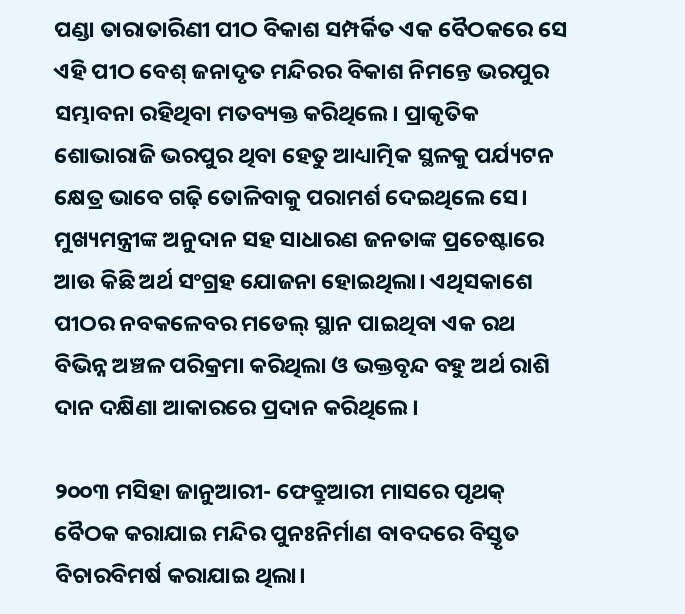ପଣ୍ଡା ତାରାତାରିଣୀ ପୀଠ ବିକାଶ ସମ୍ପର୍କିତ ଏକ ବୈଠକରେ ସେ ଏହି ପୀଠ ବେଶ୍ ଜନାଦୃତ ମନ୍ଦିରର ବିକାଶ ନିମନ୍ତେ ଭରପୁର ସମ୍ଭାବନା ରହିଥିବା ମତବ୍ୟକ୍ତ କରିଥିଲେ। ପ୍ରାକୃତିକ ଶୋଭାରାଜି ଭରପୁର ଥିବା ହେତୁ ଆଧ୍ୟାତ୍ମିକ ସ୍ଥଳକୁ ପର୍ଯ୍ୟଟନ କ୍ଷେତ୍ର ଭାବେ ଗଢ଼ି ତୋଳିବାକୁ ପରାମର୍ଶ ଦେଇଥିଲେ ସେ। ମୁଖ୍ୟମନ୍ତ୍ରୀଙ୍କ ଅନୁଦାନ ସହ ସାଧାରଣ ଜନତାଙ୍କ ପ୍ରଚେଷ୍ଟାରେ ଆଉ କିଛି ଅର୍ଥ ସଂଗ୍ରହ ଯୋଜନା ହୋଇଥିଲା। ଏଥିସକାଶେ ପୀଠର ନବକଳେବର ମଡେଲ୍‌ ସ୍ଥାନ ପାଇଥିବା ଏକ ରଥ ବିଭିନ୍ନ ଅଞ୍ଚଳ ପରିକ୍ରମା କରିଥିଲା ଓ ଭକ୍ତବୃନ୍ଦ ବହୁ ଅର୍ଥ ରାଶି ଦାନ ଦକ୍ଷିଣା ଆକାରରେ ପ୍ରଦାନ କରିଥିଲେ।

୨୦୦୩ ମସିହା ଜାନୁଆରୀ- ଫେବ୍ରୁଆରୀ ମାସରେ ପୃଥକ୍ ବୈଠକ କରାଯାଇ ମନ୍ଦିର ପୁନଃନିର୍ମାଣ ବାବଦରେ ବିସ୍ତୃତ ବିଚାରବିମର୍ଷ କରାଯାଇ ଥିଲା।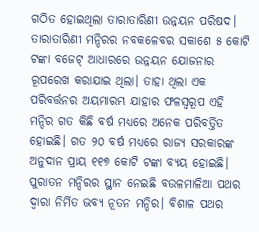ଗଠିତ ହୋଇଥିଲା ତାରାତାରିଣୀ ଉନ୍ନୟନ ପରିଷଦ। ତାରାତାରିଣୀ ମନ୍ଦିରର ନବକଳେବର ସକାଶେ ୫ କୋଟି ଟଙ୍କା ବଜେଟ୍ ଆଧାରରେ ଉନ୍ନୟନ ଯୋଜନାର ରୂପରେଖ କରାଯାଇ ଥିଲା। ତାହା ଥିଲା ଏକ ପରିବର୍ତ୍ତନର ଅୟମାରମ୍ଭ ଯାହାର ଫଳସ୍ବରୂପ ଏହି ମନ୍ଦିର ଗତ କିଛି ବର୍ଷ ମଧ୍ୟରେ ଅନେକ ପରିବର୍ତ୍ତିତ ହୋଇଛି। ଗତ ୨୦ ବର୍ଷ ମଧ୍ୟରେ ରାଜ୍ୟ ସରକାରଙ୍କ ଅନୁଦାନ ପ୍ରାୟ ୧୧୭ କୋଟି ଟଙ୍କା ବ୍ୟୟ ହୋଇଛି। ପୁରାତନ ମନ୍ଦିରର ସ୍ଥାନ ନେଇଛି ବଉଳମାଳିଆ ପଥର ଦ୍ଵାରା ନିର୍ମିତ ଭବ୍ୟ ନୂତନ ମନ୍ଦିର। ବିଶାଳ ପଥର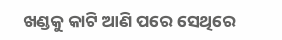ଖଣ୍ଡକୁ କାଟି ଆଣି ପରେ ସେଥିରେ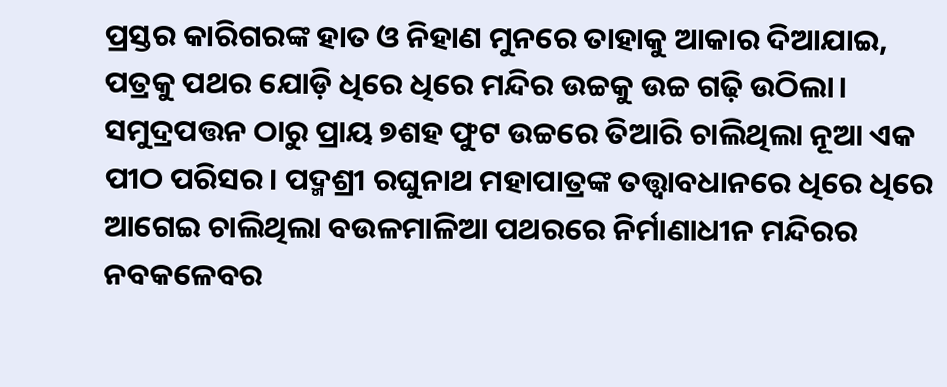ପ୍ରସ୍ତର କାରିଗରଙ୍କ ହାତ ଓ ନିହାଣ ମୁନରେ ତାହାକୁ ଆକାର ଦିଆଯାଇ, ପତ୍ରକୁ ପଥର ଯୋଡ଼ି ଧିରେ ଧିରେ ମନ୍ଦିର ଉଚ୍ଚକୁ ଉଚ୍ଚ ଗଢ଼ି ଉଠିଲା। ସମୁଦ୍ରପତ୍ତନ ଠାରୁ ପ୍ରାୟ ୭ଶହ ଫୁଟ ଉଚ୍ଚରେ ତିଆରି ଚାଲିଥିଲା ନୂଆ ଏକ ପୀଠ ପରିସର। ପଦ୍ମଶ୍ରୀ ରଘୁନାଥ ମହାପାତ୍ରଙ୍କ ତତ୍ତ୍ୱାବଧାନରେ ଧିରେ ଧିରେ ଆଗେଇ ଚାଲିଥିଲା ବଉଳମାଳିଆ ପଥରରେ ନିର୍ମାଣାଧୀନ ମନ୍ଦିରର ନବକଳେବର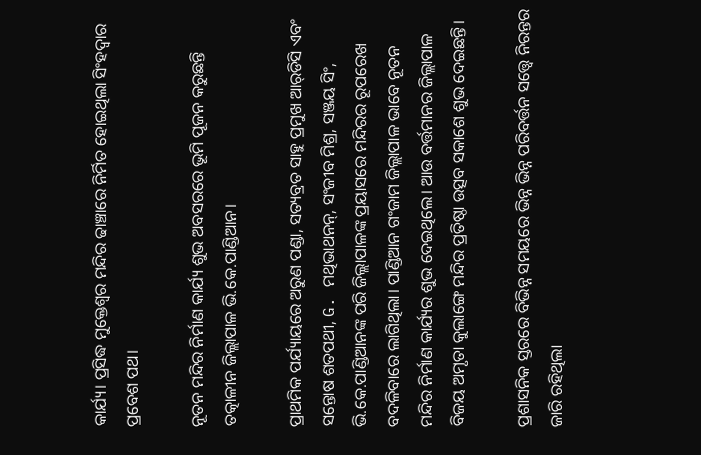କାର୍ଯ୍ୟ। ପ୍ରସିଦ୍ଧ ମୁକ୍ତେଶ୍ଵର ମନ୍ଦିର ଢାଞ୍ଚାରେ ନିର୍ମିତ ହୋଇଥିଲା ସିଂହଦ୍ଵାର ପ୍ରବେଶ ପଥ।

ନୂତନ ମନ୍ଦିର ନିର୍ମାଣ କାର୍ଯ୍ୟ ଶୁଭ ଅବସରରେ ଭୂମି ପୂଜନ କରୁଛନ୍ତି ତତ୍କାଳୀନ ଜିଲ୍ଲାପାଳ ଭି.କେ.ପାଣ୍ଡିଆନ।

ପ୍ରାଥମିକ ପର୍ଯ୍ୟାୟରେ ଅରୁଣ ପଣ୍ଡା, ସତ୍ୟବ୍ରତ ସାହୁ ପ୍ରମୁଖ ଆର୍‌ଡିସି ଏବଂ ସନ୍ତୋଷ ଶତପଥୀ, G. ମଥିଭାଥନନ୍, ସଂଜୀବ ମିଶ୍ର, ସଞ୍ଜୟ ସିଂ, ଭି.କେ.ପାଣ୍ଡିଆନଙ୍କ ପରି ଜିଲ୍ଲାପାଳଙ୍କ ପ୍ରୟାସରେ ମନ୍ଦିରର ରୂପରେଖ ବଦଳିବାରେ ଲାଗିଥିଲା। ପାଣ୍ଡିଆନ ଗଂଜାମ ଜିଲ୍ଲାପାଳ ଭାବେ ନୂତନ ମନ୍ଦିର ନିର୍ମାଣ କାର୍ଯ୍ୟର ଶୁଭ ଦେଇଥିଲେ। ଆଉ ବର୍ତ୍ତମାନର ଜିଲ୍ଲାପାଳ ବିଜୟ ଅମୃତା କୁଲାଙ୍ଗେ ମନ୍ଦିର ପ୍ରତିଷ୍ଠା ଉତ୍ସବ ସକାଶେ ଶୁଭ ଦେଇଛନ୍ତି।

ପ୍ରଶାସନିକ ସ୍ତରରେ ବିଭିନ୍ନ ସମୟରେ ଭିନ୍ନ ଭିନ୍ନ ପରିବର୍ତ୍ତନ ସତ୍ତ୍ବେ ନିରନ୍ତର ଜାରି ରହିଥିଲା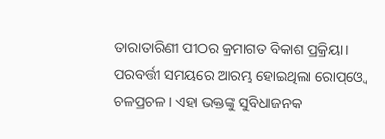ତାରାତାରିଣୀ ପୀଠର କ୍ରମାଗତ ବିକାଶ ପ୍ରକ୍ରିୟା। ପରବର୍ତ୍ତୀ ସମୟରେ ଆରମ୍ଭ ହୋଇଥିଲା ରୋପ୍ଓ୍ବେ ଚଳପ୍ରଚଳ। ଏହା ଭକ୍ତଙ୍କୁ ସୁବିଧାଜନକ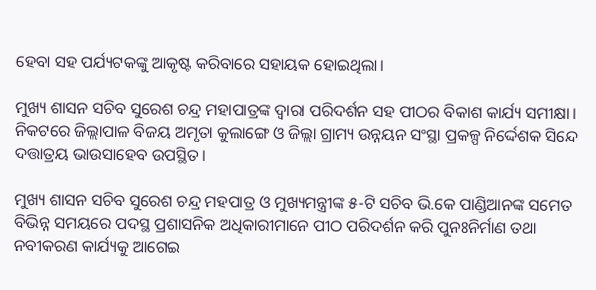ହେବା ସହ ପର୍ଯ୍ୟଟକଙ୍କୁ ଆକୃଷ୍ଟ କରିବାରେ ସହାୟକ ହୋଇଥିଲା।

ମୁଖ୍ୟ ଶାସନ ସଚିବ ସୁରେଶ ଚନ୍ଦ୍ର ମହାପାତ୍ରଙ୍କ ଦ୍ବାରା ପରିଦର୍ଶନ ସହ ପୀଠର ବିକାଶ କାର୍ଯ୍ୟ ସମୀକ୍ଷା। ନିକଟରେ ଜିଲ୍ଲାପାଳ ବିଜୟ ଅମୃତା କୁଲାଙ୍ଗେ ଓ ଜିଲ୍ଲା ଗ୍ରାମ୍ୟ ଉନ୍ନୟନ ସଂସ୍ଥା ପ୍ରକଳ୍ପ ନିର୍ଦ୍ଦେଶକ ସିନ୍ଦେ ଦତ୍ତାତ୍ରୟ ଭାଉସାହେବ ଉପସ୍ଥିତ।

ମୁଖ୍ୟ ଶାସନ ସଚିବ ସୁରେଶ ଚନ୍ଦ୍ର ମହପାତ୍ର ଓ ମୁଖ୍ୟମନ୍ତ୍ରୀଙ୍କ ୫-ଟି ସଚିବ ଭି.କେ ପାଣ୍ଡିଆନଙ୍କ ସମେତ ବିଭିନ୍ନ ସମୟରେ ପଦସ୍ଥ ପ୍ରଶାସନିକ ଅଧିକାରୀମାନେ ପୀଠ ପରିଦର୍ଶନ କରି ପୁନଃନିର୍ମାଣ ତଥା ନବୀକରଣ କାର୍ଯ୍ୟକୁ ଆଗେଇ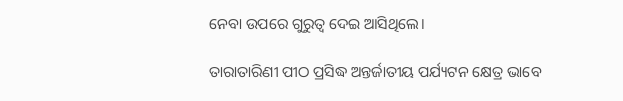ନେବା ଉପରେ ଗୁରୁତ୍ବ ଦେଇ ଆସିଥିଲେ।

ତାରାତାରିଣୀ ପୀଠ ପ୍ରସିଦ୍ଧ ଅନ୍ତର୍ଜାତୀୟ ପର୍ଯ୍ୟଟନ କ୍ଷେତ୍ର ଭାବେ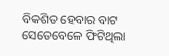ବିକଶିତ ହେବାର ବାଟ ସେତେବେଳେ ଫିଟିଥିଲା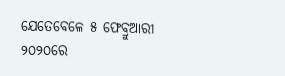ଯେତେବେଳେ ୫ ଫେବ୍ରୁଆରୀ ୨୦୨୦ରେ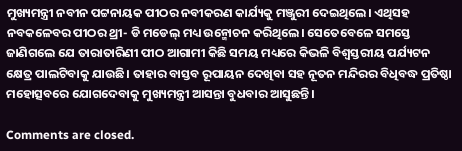ମୁଖ୍ୟମନ୍ତ୍ରୀ ନବୀନ ପଟ୍ଟନାୟକ ପୀଠର ନବୀକରଣ କାର୍ଯ୍ୟକୁ ମଞ୍ଜୁରୀ ଦେଇଥିଲେ। ଏଥିସହ ନବକଳେବର ପୀଠର ଥ୍ରୀ- ଡି ମଡେଲ୍ ମଧ୍ୟ ଉନ୍ମୋଚନ କରିଥିଲେ। ସେତେବେଳେ ସମସ୍ତେ ଜାଣିଗଲେ ଯେ ତାରାତାରିଣୀ ପୀଠ ଆଗାମୀ କିଛି ସମୟ ମଧ୍ୟରେ କିଭଳି ବିଶ୍ବସ୍ତରୀୟ ପର୍ଯ୍ୟଟନ କ୍ଷେତ୍ର ପାଲଟିବାକୁ ଯାଉଛି। ତାହାର ବାସ୍ତବ ରୂପାୟନ ଦେଖିବା ସହ ନୂତନ ମନ୍ଦିରର ବିଧିବଦ୍ଧ ପ୍ରତିଷ୍ଠା ମହୋତ୍ସବରେ ଯୋଗଦେବାକୁ ମୁଖ୍ୟମନ୍ତ୍ରୀ ଆସନ୍ତା ବୁଧବାର ଆସୁଛନ୍ତି।

Comments are closed.